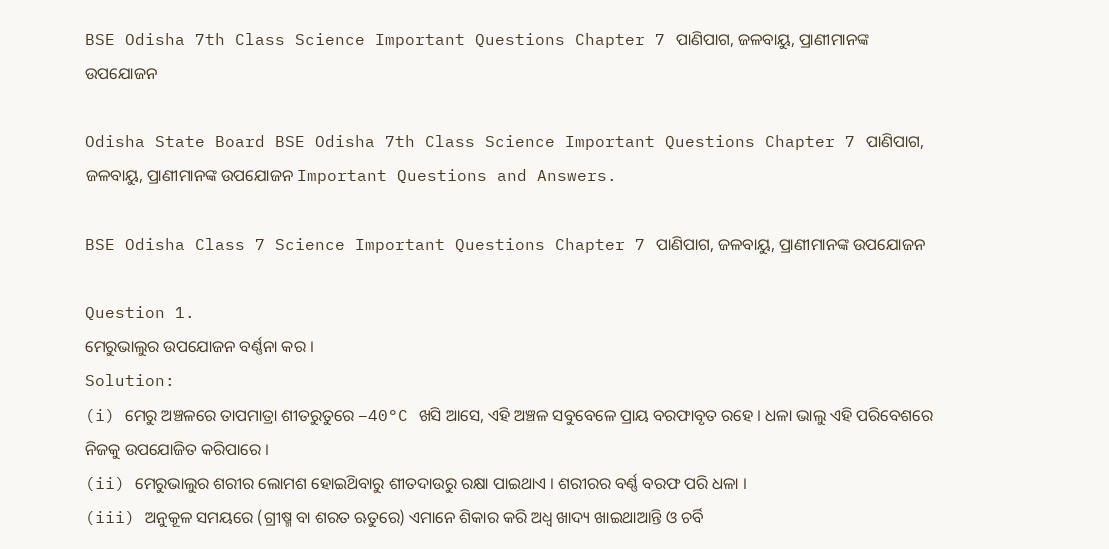BSE Odisha 7th Class Science Important Questions Chapter 7 ପାଣିପାଗ, ଜଳବାୟୁ, ପ୍ରାଣୀମାନଙ୍କ ଉପଯୋଜନ

Odisha State Board BSE Odisha 7th Class Science Important Questions Chapter 7 ପାଣିପାଗ, ଜଳବାୟୁ, ପ୍ରାଣୀମାନଙ୍କ ଉପଯୋଜନ Important Questions and Answers.

BSE Odisha Class 7 Science Important Questions Chapter 7 ପାଣିପାଗ, ଜଳବାୟୁ, ପ୍ରାଣୀମାନଙ୍କ ଉପଯୋଜନ

Question 1.
ମେରୁଭାଲୁର ଉପଯୋଜନ ବର୍ଣ୍ଣନା କର ।
Solution:
(i) ମେରୁ ଅଞ୍ଚଳରେ ତାପମାତ୍ରା ଶୀତରୁତୁରେ –40°C ଖସି ଆସେ, ଏହି ଅଞ୍ଚଳ ସବୁବେଳେ ପ୍ରାୟ ବରଫାବୃତ ରହେ । ଧଳା ଭାଲୁ ଏହି ପରିବେଶରେ ନିଜକୁ ଉପଯୋଜିତ କରିପାରେ ।
(ii) ମେରୁଭାଲୁର ଶରୀର ଲୋମଶ ହୋଇଥ‌ିବାରୁ ଶୀତଦାଉରୁ ରକ୍ଷା ପାଇଥାଏ । ଶରୀରର ବର୍ଣ୍ଣ ବରଫ ପରି ଧଳା ।
(iii) ଅନୁକୂଳ ସମୟରେ (ଗ୍ରୀଷ୍ମ ବା ଶରତ ଋତୁରେ) ଏମାନେ ଶିକାର କରି ଅଧ୍ଵ ଖାଦ୍ୟ ଖାଇଥାଆନ୍ତି ଓ ଚର୍ବି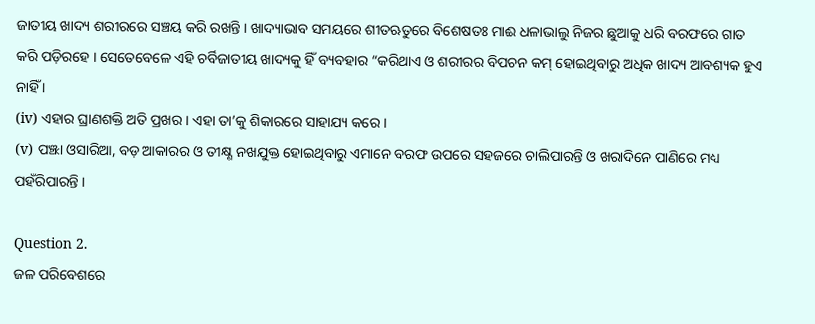ଜାତୀୟ ଖାଦ୍ୟ ଶରୀରରେ ସଞ୍ଚୟ କରି ରଖନ୍ତି । ଖାଦ୍ୟାଭାବ ସମୟରେ ଶୀତଋତୁରେ ବିଶେଷତଃ ମାଈ ଧଳାଭାଲୁ ନିଜର ଛୁଆକୁ ଧରି ବରଫରେ ଗାତ କରି ପଡ଼ିରହେ । ସେତେବେଳେ ଏହି ଚର୍ବିଜାତୀୟ ଖାଦ୍ୟକୁ ହିଁ ବ୍ୟବହାର “କରିଥାଏ ଓ ଶରୀରର ବିପଚନ କମ୍ ହୋଇଥିବାରୁ ଅଧିକ ଖାଦ୍ୟ ଆବଶ୍ୟକ ହୁଏ ନାହିଁ ।
(iv) ଏହାର ଘ୍ରାଣଶକ୍ତି ଅତି ପ୍ରଖର । ଏହା ତା’କୁ ଶିକାରରେ ସାହାଯ୍ୟ କରେ ।
(v) ପଞ୍ଝା ଓସାରିଆ, ବଡ଼ ଆକାରର ଓ ତୀକ୍ଷ୍ଣ ନଖଯୁକ୍ତ ହୋଇଥିବାରୁ ଏମାନେ ବରଫ ଉପରେ ସହଜରେ ଚାଲିପାରନ୍ତି ଓ ଖରାଦିନେ ପାଣିରେ ମଧ୍ୟ ପହଁରିପାରନ୍ତି ।

Question 2.
ଜଳ ପରିବେଶରେ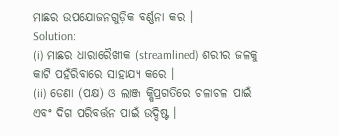ମାଛର ଉପଯୋଜନଗୁଡ଼ିକ ବର୍ଣ୍ଣନା କର ।
Solution:
(i) ମାଛର ଧାରାରୈଖୀକ (streamlined) ଶରୀର ଜଳକୁ କାଟି ପହଁରିବାରେ ସାହାଯ୍ୟ କରେ ।
(ii) ଡେଣା (ପକ୍ଷ) ଓ ଲାଞ୍ଜ କ୍ଷିପ୍ରଗତିରେ ଚଳାଚଳ ପାଇଁ ଏବଂ ଦିଗ ପରିବର୍ତ୍ତନ ପାଇଁ ଉଦ୍ଦିଷ୍ଟ ।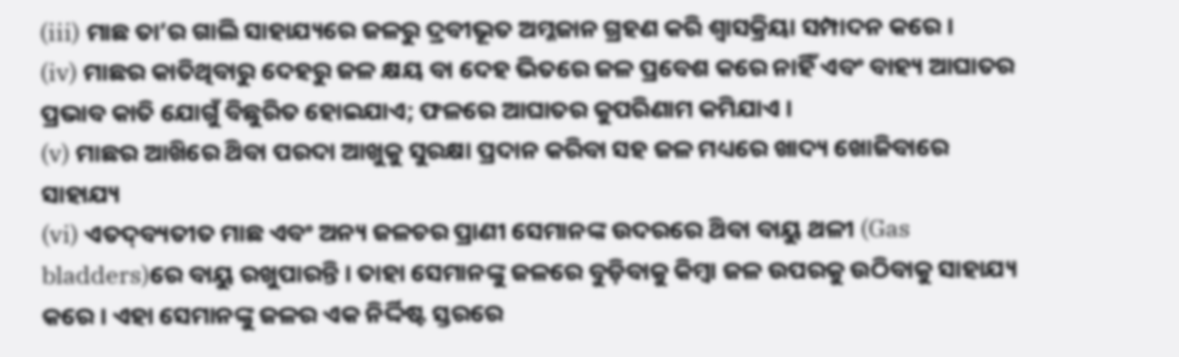(iii) ମାଛ ତା’ର ଗାଲି ସାହାଯ୍ୟରେ ଜଳରୁ ଦ୍ରବୀଭୂତ ଅମ୍ଳଜାନ ଗ୍ରହଣ କରି ଶ୍ଵାସକ୍ରିୟା ସମ୍ପାଦନ କରେ ।
(iv) ମାଛର କାତିଥିବାରୁ ଦେହରୁ ଜଳ କ୍ଷୟ ବା ଦେହ ଭିତରେ ଜଳ ପ୍ରବେଶ କରେ ନାହିଁ ଏବଂ ବାହ୍ୟ ଆଘାତର ପ୍ରଭାବ କାତି ଯୋଗୁଁ ବିଛୁରିତ ହୋଇଯାଏ; ଫଳରେ ଆଘାତର କୁପରିଣାମ କମିଯାଏ ।
(v) ମାଛର ଆଖ‌ିରେ ଥ‌ିବା ପରଦା ଆଖୁକୁ ସୁରକ୍ଷା ପ୍ରଦାନ କରିବା ସହ ଜଳ ମଧ୍ୟରେ ଖାଦ୍ୟ ଖୋଜିବାରେ ସାହାଯ୍ୟ
(vi) ଏତଦ୍‌ବ୍ୟତୀତ ମାଛ ଏବଂ ଅନ୍ୟ ଜଳଚର ପ୍ରାଣୀ ସେମାନଙ୍କ ଉଦରରେ ଥ‌ିବା ବାୟୁ ଥଳୀ (Gas bladders)ରେ ବାୟୁ ରଖୁପାରନ୍ତି । ତାହା ସେମାନଙ୍କୁ ଜଳରେ ବୁଡ଼ିବାକୁ କିମ୍ବା ଜଳ ଉପରକୁ ଉଠିବାକୁ ସାହାଯ୍ୟ କରେ । ଏହା ସେମାନଙ୍କୁ ଜଳର ଏକ ନିର୍ଦ୍ଦିଷ୍ଟ ସ୍ତରରେ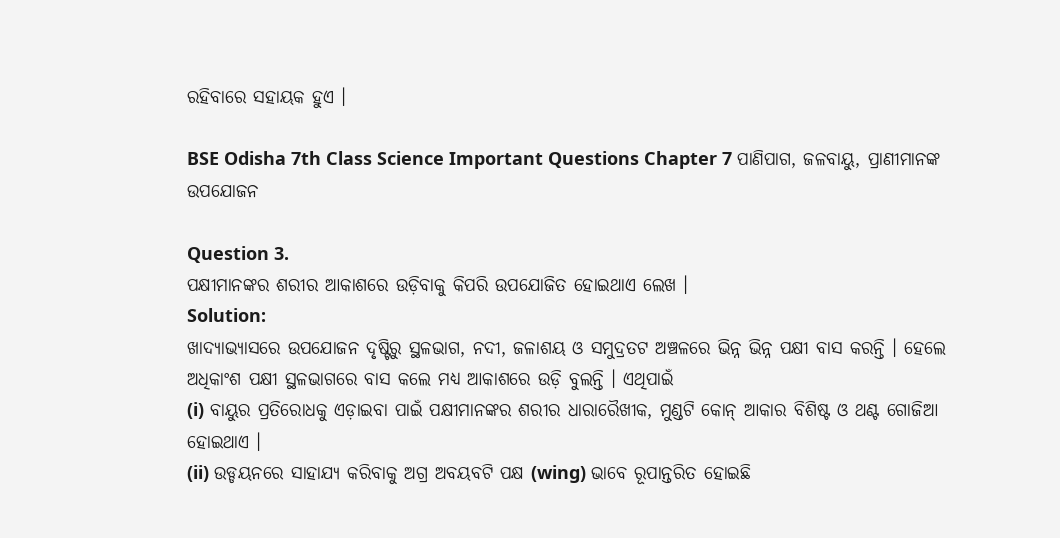ରହିବାରେ ସହାୟକ ହୁଏ ।

BSE Odisha 7th Class Science Important Questions Chapter 7 ପାଣିପାଗ, ଜଳବାୟୁ, ପ୍ରାଣୀମାନଙ୍କ ଉପଯୋଜନ

Question 3.
ପକ୍ଷୀମାନଙ୍କର ଶରୀର ଆକାଶରେ ଉଡ଼ିବାକୁ କିପରି ଉପଯୋଜିତ ହୋଇଥାଏ ଲେଖ ।
Solution:
ଖାଦ୍ୟାଭ୍ୟାସରେ ଉପଯୋଜନ ଦୃଷ୍ଟିରୁ ସ୍ଥଳଭାଗ, ନଦୀ, ଜଳାଶୟ ଓ ସମୁଦ୍ରତଟ ଅଞ୍ଚଳରେ ଭିନ୍ନ ଭିନ୍ନ ପକ୍ଷୀ ବାସ କରନ୍ତି । ହେଲେ ଅଧିକାଂଶ ପକ୍ଷୀ ସ୍ଥଳଭାଗରେ ବାସ କଲେ ମଧ୍ୟ ଆକାଶରେ ଉଡ଼ି ବୁଲନ୍ତି । ଏଥିପାଇଁ
(i) ବାୟୁର ପ୍ରତିରୋଧକୁ ଏଡ଼ାଇବା ପାଇଁ ପକ୍ଷୀମାନଙ୍କର ଶରୀର ଧାରାରୈଖୀକ, ମୁଣ୍ଡଟି କୋନ୍ ଆକାର ବିଶିଷ୍ଟ ଓ ଥଣ୍ଟ ଗୋଜିଆ ହୋଇଥାଏ ।
(ii) ଉଡ୍ଡୟନରେ ସାହାଯ୍ୟ କରିବାକୁ ଅଗ୍ର ଅବୟବଟି ପକ୍ଷ (wing) ଭାବେ ରୂପାନ୍ତରିତ ହୋଇଛି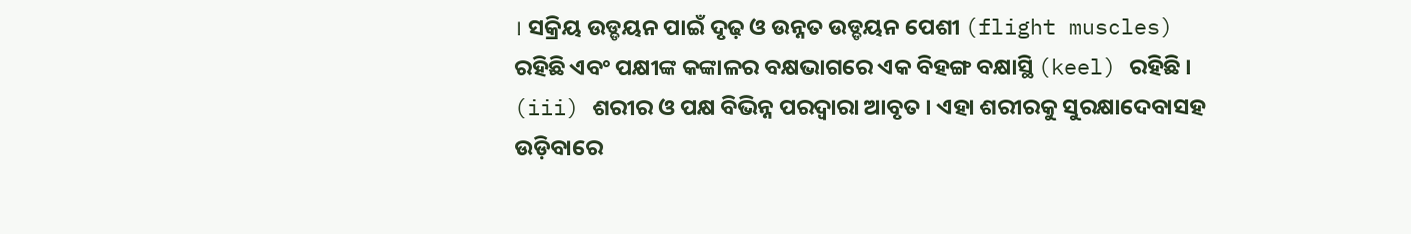। ସକ୍ରିୟ ଉଡ୍ଡୟନ ପାଇଁ ଦୃଢ଼ ଓ ଉନ୍ନତ ଉଡ୍ଡୟନ ପେଶୀ (flight muscles) ରହିଛି ଏବଂ ପକ୍ଷୀଙ୍କ କଙ୍କାଳର ବକ୍ଷଭାଗରେ ଏକ ବିହଙ୍ଗ ବକ୍ଷାସ୍ଥି (keel) ରହିଛି ।
(iii) ଶରୀର ଓ ପକ୍ଷ ବିଭିନ୍ନ ପରଦ୍ଵାରା ଆବୃତ । ଏହା ଶରୀରକୁ ସୁରକ୍ଷାଦେବାସହ ଉଡ଼ିବାରେ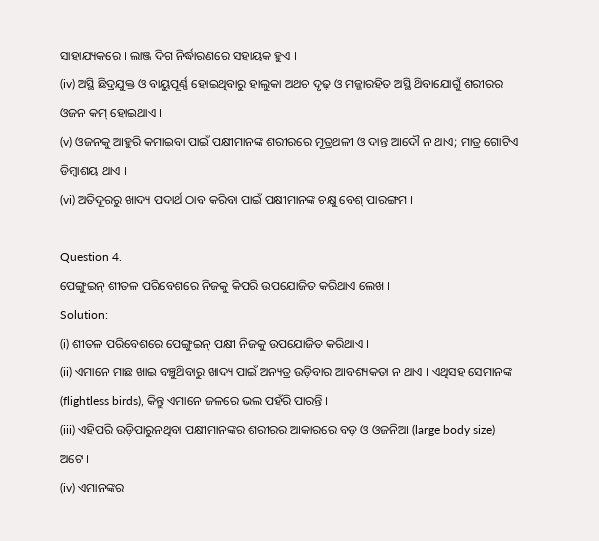ସାହାଯ୍ୟକରେ । ଲାଞ୍ଜ ଦିଗ ନିର୍ଦ୍ଧାରଣରେ ସହାୟକ ହୁଏ ।
(iv) ଅସ୍ଥି ଛିଦ୍ରଯୁକ୍ତ ଓ ବାୟୁପୂର୍ଣ୍ଣ ହୋଇଥିବାରୁ ହାଲୁକା ଅଥଚ ଦୃଢ଼ ଓ ମଜ୍ଜାରହିତ ଅସ୍ଥି ଥ‌ିବାଯୋଗୁଁ ଶରୀରର ଓଜନ କମ୍ ହୋଇଥାଏ ।
(v) ଓଜନକୁ ଆହୁରି କମାଇବା ପାଇଁ ପକ୍ଷୀମାନଙ୍କ ଶରୀରରେ ମୂତ୍ରଥଳୀ ଓ ଦାନ୍ତ ଆଦୌ ନ ଥାଏ; ମାତ୍ର ଗୋଟିଏ ଡିମ୍ବାଶୟ ଥାଏ ।
(vi) ଅତିଦୂରରୁ ଖାଦ୍ୟ ପଦାର୍ଥ ଠାବ କରିବା ପାଇଁ ପକ୍ଷୀମାନଙ୍କ ଚକ୍ଷୁ ବେଶ୍ ପାରଙ୍ଗମ ।

Question 4.
ପେଙ୍ଗୁଇନ୍ ଶୀତଳ ପରିବେଶରେ ନିଜକୁ କିପରି ଉପଯୋଜିତ କରିଥାଏ ଲେଖ ।
Solution:
(i) ଶୀତଳ ପରିବେଶରେ ପେଙ୍ଗୁଇନ୍ ପକ୍ଷୀ ନିଜକୁ ଉପଯୋଜିତ କରିଥାଏ ।
(ii) ଏମାନେ ମାଛ ଖାଇ ବଞ୍ଚୁଥ‌ିବାରୁ ଖାଦ୍ୟ ପାଇଁ ଅନ୍ୟତ୍ର ଉଡ଼ିବାର ଆବଶ୍ୟକତା ନ ଥାଏ । ଏଥିସହ ସେମାନଙ୍କ (flightless birds), କିନ୍ତୁ ଏମାନେ ଜଳରେ ଭଲ ପହଁରି ପାରନ୍ତି ।
(iii) ଏହିପରି ଉଡ଼ିପାରୁନଥିବା ପକ୍ଷୀମାନଙ୍କର ଶରୀରର ଆକାରରେ ବଡ଼ ଓ ଓଜନିଆ (large body size) ଅଟେ ।
(iv) ଏମାନଙ୍କର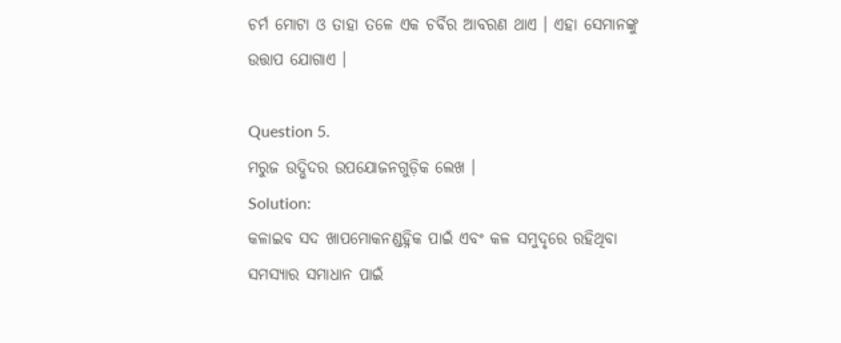ଚର୍ମ ମୋଟା ଓ ତାହା ତଳେ ଏକ ଚର୍ବିର ଆବରଣ ଥାଏ । ଏହା ସେମାନଙ୍କୁ ଉତ୍ତାପ ଯୋଗାଏ ।

Question 5.
ମରୁଜ ଉଦ୍ଭିଦର ଉପଯୋଜନଗୁଡ଼ିକ ଲେଖ ।
Solution:
କଳାଇବ ସଦ ଖାପମୋକନଣ୍ଡହ୍ନିକ ପାଇଁ ଏବଂ କଳ ସମୁଦୃରେ ରହିଥିବା ସମସ୍ୟାର ସମାଧାନ ପାଇଁ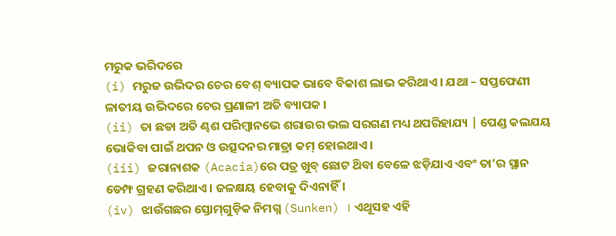ମରୁକ ଭରିଦରେ
(i) ମରୁଜ ଉଭିଦର ଚେର ବେଶ୍ ବ୍ୟାପକ ଭାବେ ବିକାଶ ଲାଭ କରିଥାଏ । ଯଥା – ସପ୍ତଫେଣୀ ଳାତୀୟ ଉଭିଦରେ ଚେର ପ୍ରଣାଳୀ ଅତି ବ୍ୟାପକ ।
(ii) ତା ଛଡା ଅତି ଣ୍ଢଶ ପରିମ୍ବାନଭେ ଶରାଉର ଭଲ ସରଗଣ ମଧ୍ୟ ଥପରିହାଯ୍ୟ | ପେଣ୍ଡ କଲଯୟ ଭୋକିବା ପାଇଁ ଥପନ ଓ ଉତ୍ସଦନର ମାତ୍ରା କମ୍ ହୋଇଥାଏ ।
(iii) ଜରାନାଶକ (Acacia)ରେ ପତ୍ର ଖୁବ୍ ଛୋଟ ଥ‌ିବା ବେଳେ ଝଡ଼ିଯାଏ ଏବଂ ତା’ର ସ୍ଥାନ ଡେମ୍ଫ ଗ୍ରହଣ କରିଥାଏ । ଜଳକ୍ଷୟ ହେବାକୁ ଦିଏନାହିଁ ।
(iv) ଝାଉଁଗଛର ସ୍ତୋମ୍‌ଗୁଡ଼ିକ ନିମଗ୍ନ (Sunken) । ଏଥୂସହ ଏହି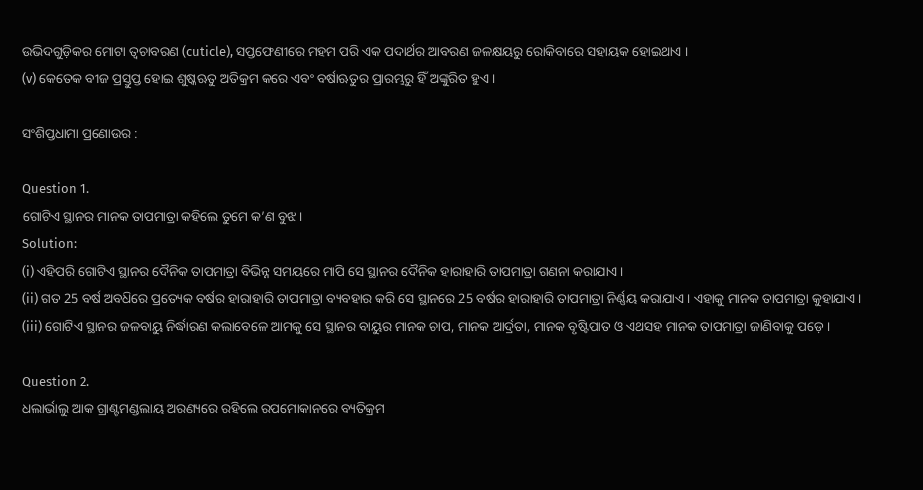ଉଭିଦଗୁଡ଼ିକର ମୋଟା ତ୍ୱଚାବରଣ (cuticle), ସପ୍ତଫେଣୀରେ ମହମ ପରି ଏକ ପଦାର୍ଥର ଆବରଣ ଜଳକ୍ଷୟରୁ ରୋକିବାରେ ସହାୟକ ହୋଇଥାଏ ।
(v) କେତେକ ବୀଜ ପ୍ରସ୍ତୁପ୍ତ ହୋଇ ଶୁଷ୍କଋତୁ ଅତିକ୍ରମ କରେ ଏବଂ ବର୍ଷାଋତୁର ପ୍ରାରମ୍ଭରୁ ହିଁ ଅଙ୍କୁରିତ ହୁଏ ।

ସଂଶିପ୍ତଧାମା ପ୍ରଣୋଉର :

Question 1.
ଗୋଟିଏ ସ୍ଥାନର ମାନକ ତାପମାତ୍ରା କହିଲେ ତୁମେ କ’ଣ ବୁଝ ।
Solution:
(i) ଏହିପରି ଗୋଟିଏ ସ୍ଥାନର ଦୈନିକ ତାପମାତ୍ରା ବିଭିନ୍ନ ସମୟରେ ମାପି ସେ ସ୍ଥାନର ଦୈନିକ ହାରାହାରି ତାପମାତ୍ରା ଗଣନା କରାଯାଏ ।
(ii) ଗତ 25 ବର୍ଷ ଅବଧ‌ିରେ ପ୍ରତ୍ୟେକ ବର୍ଷର ହାରାହାରି ତାପମାତ୍ରା ବ୍ୟବହାର କରି ସେ ସ୍ଥାନରେ 25 ବର୍ଷର ହାରାହାରି ତାପମାତ୍ରା ନିର୍ଣ୍ଣୟ କରାଯାଏ । ଏହାକୁ ମାନକ ତାପମାତ୍ରା କୁହାଯାଏ ।
(iii) ଗୋଟିଏ ସ୍ଥାନର ଜଳବାୟୁ ନିର୍ଦ୍ଧାରଣ କଲାବେଳେ ଆମକୁ ସେ ସ୍ଥାନର ବାୟୁର ମାନକ ଚାପ, ମାନକ ଆର୍ଦ୍ରତା, ମାନକ ବୃଷ୍ଟିପାତ ଓ ଏଥସହ ମାନକ ତାପମାତ୍ରା ଜାଣିବାକୁ ପଡ଼େ ।

Question 2.
ଧଲାର୍ଭାଲୁ ଆକ ଗ୍ରାଣ୍ଟମଣ୍ଡଲାୟ ଅରଣ୍ୟରେ ରହିଲେ ରପମୋକାନରେ ବ୍ୟତିକ୍ରମ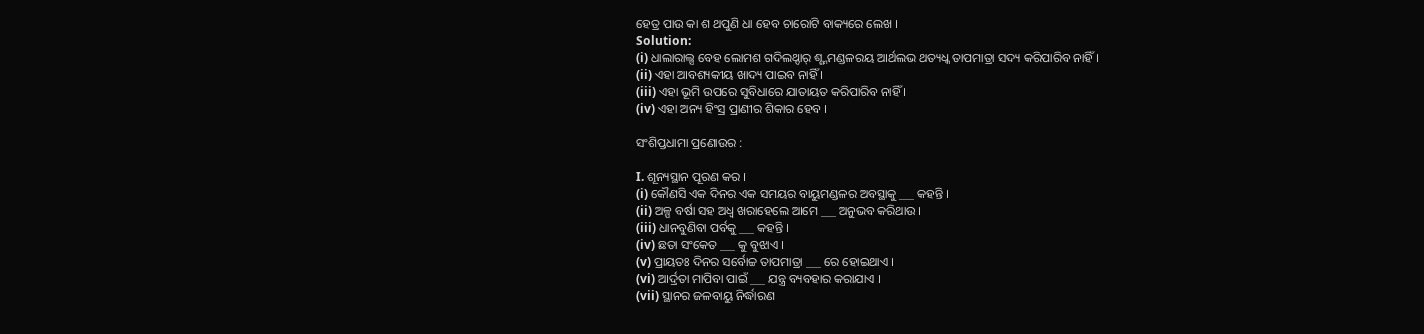ହେତ୍ର ପାଉ କା ଶ ଥପୁଣି ଧା ହେବ ଚାରୋଟି ବାକ୍ୟରେ ଲେଖ ।
Solution:
(i) ଧାଲାରାଲ୍ସ ବେହ ଲୋମଶ ଗଦିଲଥ୍ଦାର୍ ଶ୍ଶ୍ନମଣ୍ଡଳରୟ ଆର୍ଥଲଭ ଥତ୍ୟଧ୍କ ତାପମାତ୍ରା ସଦ୍ୟ କରିପାରିବ ନାହିଁ ।
(ii) ଏହା ଆବଶ୍ୟକୀୟ ଖାଦ୍ୟ ପାଇବ ନାହିଁ ।
(iii) ଏହା ଭୂମି ଉପରେ ସୁବିଧାରେ ଯାତାୟତ କରିପାରିବ ନାହିଁ ।
(iv) ଏହା ଅନ୍ୟ ହିଂସ୍ର ପ୍ରାଣୀର ଶିକାର ହେବ ।

ସଂଶିପ୍ତଧାମା ପ୍ରଣୋଉର :

I. ଶୂନ୍ୟସ୍ଥାନ ପୂରଣ କର ।
(i) କୌଣସି ଏକ ଦିନର ଏକ ସମୟର ବାୟୁମଣ୍ଡଳର ଅବସ୍ଥାକୁ ___ କହନ୍ତି ।
(ii) ଅଳ୍ପ ବର୍ଷା ସହ ଅଧ୍ଵ ଖରାହେଲେ ଆମେ ___ ଅନୁଭବ କରିଥାଉ ।
(iii) ଧାନବୁଣିବା ପର୍ବକୁ ___ କହନ୍ତି ।
(iv) ଛତା ସଂକେତ ___ କୁ ବୁଝାଏ ।
(v) ପ୍ରାୟତଃ ଦିନର ସର୍ବୋଚ୍ଚ ତାପମାତ୍ରା ___ ରେ ହୋଇଥାଏ ।
(vi) ଆର୍ଦ୍ରତା ମାପିବା ପାଇଁ ___ ଯନ୍ତ୍ର ବ୍ୟବହାର କରାଯାଏ ।
(vii) ସ୍ଥାନର ଜଳବାୟୁ ନିର୍ଦ୍ଧାରଣ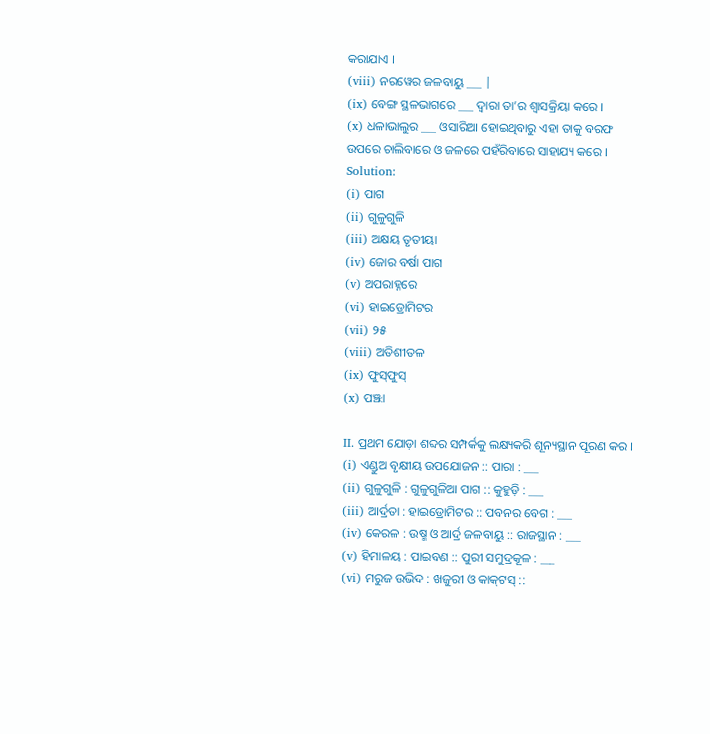କରାଯାଏ ।
(viii) ନରୱେର ଜଳବାୟୁ ___ |
(ix) ବେଙ୍ଗ ସ୍ଥଳଭାଗରେ ___ ଦ୍ବାରା ତା’ର ଶ୍ଵାସକ୍ରିୟା କରେ ।
(x) ଧଳାଭାଲୁର ___ ଓସାରିଆ ହୋଇଥିବାରୁ ଏହା ତାକୁ ବରଫ ଉପରେ ଚାଲିବାରେ ଓ ଜଳରେ ପହଁରିବାରେ ସାହାଯ୍ୟ କରେ ।
Solution:
(i) ପାଗ
(ii) ଗୁଳୁଗୁଳି
(iii) ଅକ୍ଷୟ ତୃତୀୟା
(iv) ଜୋର ବର୍ଷା ପାଗ
(v) ଅପରାହ୍ନରେ
(vi) ହାଇଡ୍ରୋମିଟର
(vii) ୨୫
(viii) ଅତିଶୀତଳ
(ix) ଫୁସ୍‌ଫୁସ୍
(x) ପଞ୍ଝା

II. ପ୍ରଥମ ଯୋଡ଼ା ଶବ୍ଦର ସମ୍ପର୍କକୁ ଲକ୍ଷ୍ୟକରି ଶୂନ୍ୟସ୍ଥାନ ପୂରଣ କର ।
(i) ଏଣ୍ଡୁଅ ବୃକ୍ଷୀୟ ଉପଯୋଜନ :: ପାରା : ___
(ii) ଗୁଳୁଗୁଳି : ଗୁଳୁଗୁଳିଆ ପାଗ :: କୁହୁଡ଼ି : ___
(iii) ଆର୍ଦ୍ରତା : ହାଇଡ୍ରୋମିଟର :: ପବନର ବେଗ : ___
(iv) କେରଳ : ଉଷ୍ମ ଓ ଆର୍ଦ୍ର ଜଳବାୟୁ :: ରାଜସ୍ଥାନ : ___
(v) ହିମାଳୟ : ପାଇବଣ :: ପୁରୀ ସମୁଦ୍ରକୂଳ : ___
(vi) ମରୁଜ ଉଭିଦ : ଖଜୁରୀ ଓ କାକ୍‌ଟସ୍ ::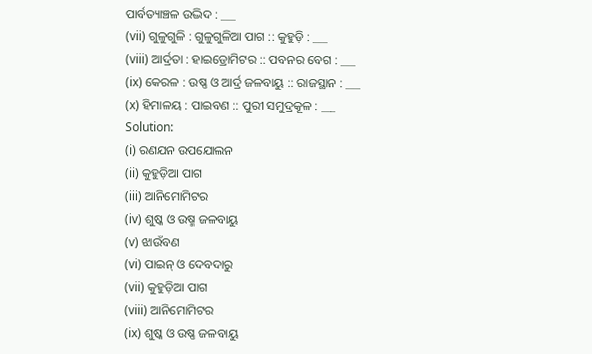ପାର୍ବତ୍ୟାଞ୍ଚଳ ଉଦ୍ଭିଦ : ___
(vii) ଗୁଳୁଗୁଳି : ଗୁଳୁଗୁଳିଆ ପାଗ :: କୁହୁଡ଼ି : ___
(viii) ଆର୍ଦ୍ରତା : ହାଇଡ୍ରୋମିଟର :: ପବନର ବେଗ : ___
(ix) କେରଳ : ଉଷ୍ଣ ଓ ଆର୍ଦ୍ର ଜଳବାୟୁ :: ରାଜସ୍ଥାନ : ___
(x) ହିମାଳୟ : ପାଇବଣ :: ପୁରୀ ସମୁଦ୍ରକୂଳ : ___
Solution:
(i) ରଣଯନ ଉପଯୋଲନ
(ii) କୁହୁଡ଼ିଆ ପାଗ
(iii) ଆନିମୋମିଟର
(iv) ଶୁଷ୍କ ଓ ଉଷ୍ମ ଜଳବାୟୁ
(v) ଝାଉଁବଣ
(vi) ପାଇନ୍ ଓ ଦେବଦାରୁ
(vii) କୁହୁଡ଼ିଆ ପାଗ
(viii) ଆନିମୋମିଟର
(ix) ଶୁଷ୍କ ଓ ଉଷ୍ଣ ଜଳବାୟୁ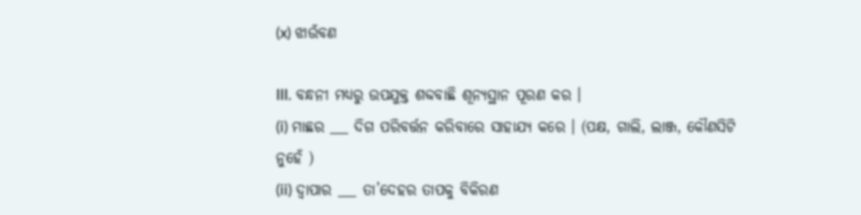(x) ଝାଉଁବଣ

III. ବନ୍ଧନୀ ମଧ୍ଯରୁ ଉପଯୁକ୍ତ ଶବ୍ଦବାଛି ଶୂନ୍ୟସ୍ଥାନ ପୂରଣ କର ।
(i) ମାଛର ___ ଦିଗ ପରିବର୍ତ୍ତନ କରିବାରେ ସାହାଯ୍ୟ କରେ । (ପକ୍ଷ, ଗାଲି, ଲାଞ୍ଜ, କୌଣସିଟି ନୁହେଁ )
(ii) ଦ୍ୱାପାର ___ ତା’ଦେହର ତାପକୁ ବିକିରଣ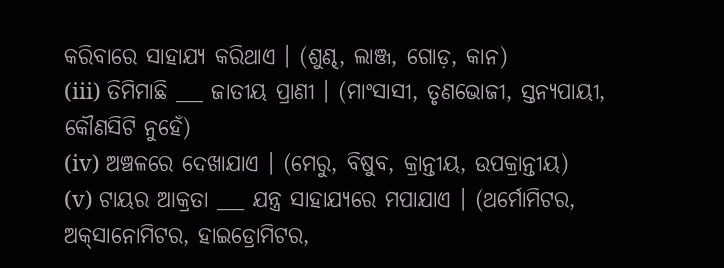କରିବାରେ ସାହାଯ୍ୟ କରିଥାଏ । (ଶୁଣ୍ଢ, ଲାଞ୍ଜ, ଗୋଡ଼, କାନ)
(iii) ତିମିମାଛି ___ ଜାତୀୟ ପ୍ରାଣୀ । (ମାଂସାସୀ, ତୃଣଭୋଜୀ, ସ୍ତନ୍ୟପାୟୀ, କୌଣସିଟି ନୁହେଁ)
(iv) ଅଞ୍ଚଳରେ ଦେଖାଯାଏ । (ମେରୁ, ବିଷୁବ, କ୍ରାନ୍ତୀୟ, ଉପକ୍ରାନ୍ତୀୟ)
(v) ଟାୟର ଆକ୍ରତା ___ ଯନ୍ତ୍ର ସାହାଯ୍ୟରେ ମପାଯାଏ । (ଥର୍ମୋମିଟର, ଅକ୍‌ସାନୋମିଟର, ହାଇଡ୍ରୋମିଟର,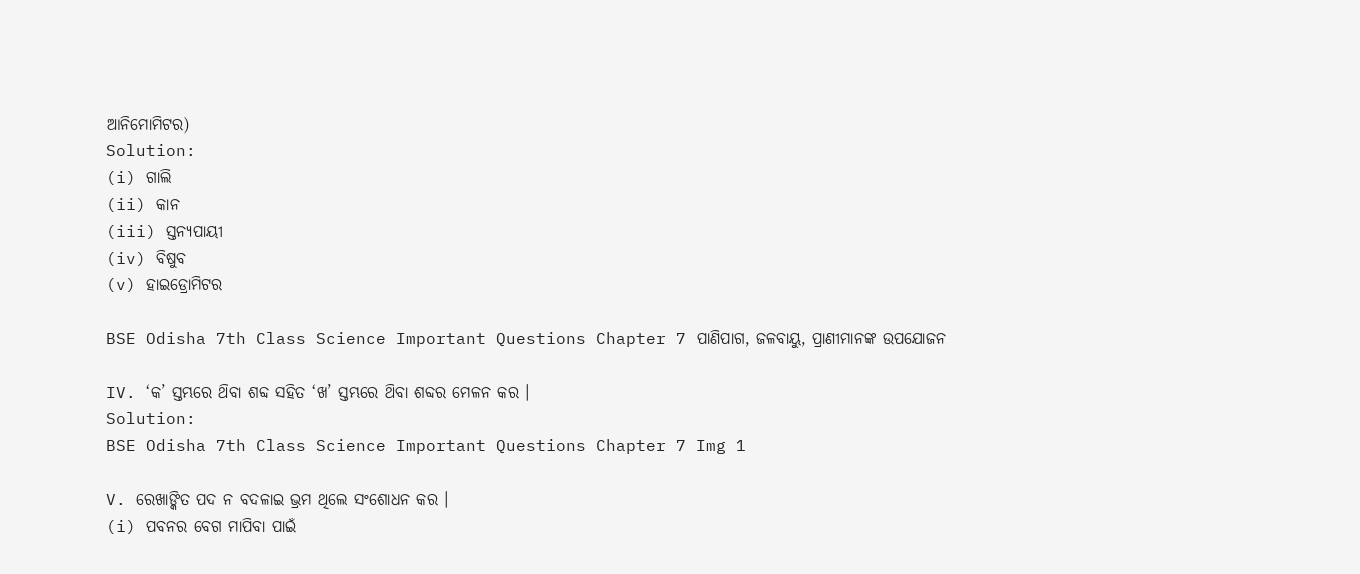ଆନିମୋମିଟର)
Solution:
(i) ଗାଲି
(ii) କାନ
(iii) ସ୍ତନ୍ୟପାୟୀ
(iv) ବିଷୁବ
(v) ହାଇଡ୍ରୋମିଟର

BSE Odisha 7th Class Science Important Questions Chapter 7 ପାଣିପାଗ, ଜଳବାୟୁ, ପ୍ରାଣୀମାନଙ୍କ ଉପଯୋଜନ

IV. ‘କ’ ସ୍ତମ୍ଭରେ ଥ‌ିବା ଶବ୍ଦ ସହିତ ‘ଖ’ ସ୍ତମ୍ଭରେ ଥ‌ିବା ଶବ୍ଦର ମେଳନ କର ।
Solution:
BSE Odisha 7th Class Science Important Questions Chapter 7 Img 1

V. ରେଖାଙ୍କିତ ପଦ ନ ବଦଳାଇ ଭ୍ରମ ଥିଲେ ସଂଶୋଧନ କର ।
(i) ପବନର ବେଗ ମାପିବା ପାଇଁ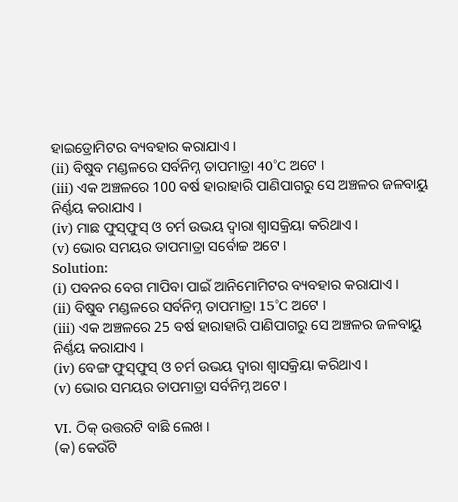ହାଇଡ୍ରୋମିଟର ବ୍ୟବହାର କରାଯାଏ ।
(ii) ବିଷୁବ ମଣ୍ଡଳରେ ସର୍ବନିମ୍ନ ତାପମାତ୍ରା 40°C ଅଟେ ।
(iii) ଏକ ଅଞ୍ଚଳରେ 100 ବର୍ଷ ହାରାହାରି ପାଣିପାଗରୁ ସେ ଅଞ୍ଚଳର ଜଳବାୟୁ ନିର୍ଣ୍ଣୟ କରାଯାଏ ।
(iv) ମାଛ ଫୁସ୍‌ଫୁସ୍ ଓ ଚର୍ମ ଉଭୟ ଦ୍ବାରା ଶ୍ଵାସକ୍ରିୟା କରିଥାଏ ।
(v) ଭୋର ସମୟର ତାପମାତ୍ରା ସର୍ବୋଚ୍ଚ ଅଟେ ।
Solution:
(i) ପବନର ବେଗ ମାପିବା ପାଇଁ ଆନିମୋମିଟର ବ୍ୟବହାର କରାଯାଏ ।
(ii) ବିଷୁବ ମଣ୍ଡଳରେ ସର୍ବନିମ୍ନ ତାପମାତ୍ରା 15°C ଅଟେ ।
(iii) ଏକ ଅଞ୍ଚଳରେ 25 ବର୍ଷ ହାରାହାରି ପାଣିପାଗରୁ ସେ ଅଞ୍ଚଳର ଜଳବାୟୁ ନିର୍ଣ୍ଣୟ କରାଯାଏ ।
(iv) ବେଙ୍ଗ ଫୁସ୍‌ଫୁସ୍ ଓ ଚର୍ମ ଉଭୟ ଦ୍ବାରା ଶ୍ଵାସକ୍ରିୟା କରିଥାଏ ।
(v) ଭୋର ସମୟର ତାପମାତ୍ରା ସର୍ବନିମ୍ନ ଅଟେ ।

VI. ଠିକ୍ ଉତ୍ତରଟି ବାଛି ଲେଖ ।
(କ) କେଉଁଟି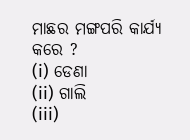ମାଛର ମଙ୍ଗପରି କାର୍ଯ୍ୟ କରେ ?
(i) ଡେଣା
(ii) ଗାଲି
(iii)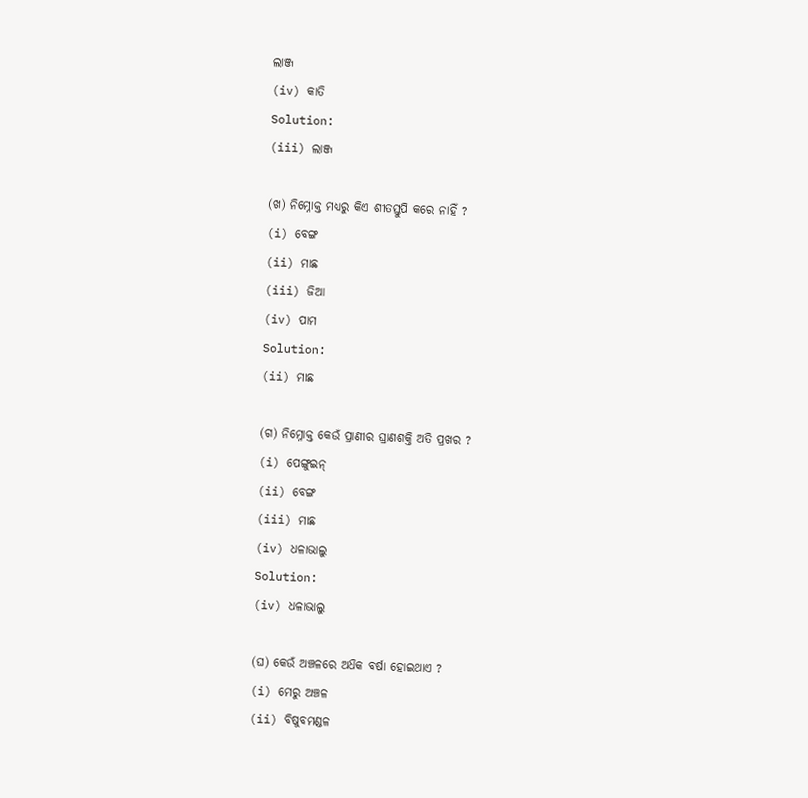ଲାଞ୍ଜ
(iv) କାତି
Solution:
(iii) ଲାଞ୍ଜ

(ଖ) ନିମ୍ନୋକ୍ତ ମଧ୍ଯରୁ କିଏ ଶୀତସ୍ତୁପି କରେ ନାହିଁ ?
(i) ବେଙ୍ଗ
(ii) ମାଛ
(iii) ଜିଆ
(iv) ପାମ
Solution:
(ii) ମାଛ

(ଗ) ନିମ୍ନୋକ୍ତ କେଉଁ ପ୍ରାଣୀର ଘ୍ରାଣଶକ୍ତି ଅତି ପ୍ରଖର ?
(i) ପେଙ୍ଗୁଇନ୍
(ii) ବେଙ୍ଗ
(iii) ମାଛ
(iv) ଧଳାଭାଲୁ
Solution:
(iv) ଧଳାଭାଲୁ

(ଘ) କେଉଁ ଅଞ୍ଚଳରେ ଅଧ‌ିକ ବର୍ଷା ହୋଇଥାଏ ?
(i) ମେରୁ ଅଞ୍ଚଳ
(ii) ବିଷୁବମଣ୍ଡଳ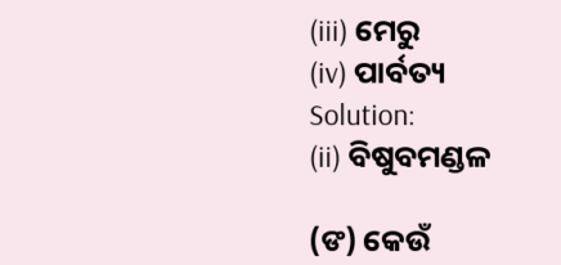(iii) ମେରୁ
(iv) ପାର୍ବତ୍ୟ
Solution:
(ii) ବିଷୁବମଣ୍ଡଳ

(ଙ) କେଉଁ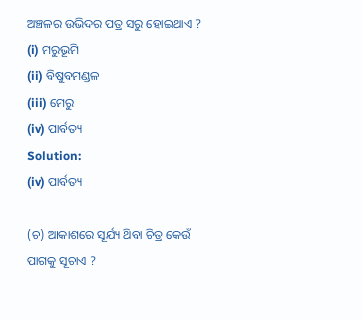ଅଞ୍ଚଳର ଉଭିଦର ପତ୍ର ସରୁ ହୋଇଥାଏ ?
(i) ମରୁଭୂମି
(ii) ବିଷୁବମଣ୍ଡଳ
(iii) ମେରୁ
(iv) ପାର୍ବତ୍ୟ
Solution:
(iv) ପାର୍ବତ୍ୟ

(ଚ) ଆକାଶରେ ସୂର୍ଯ୍ୟ ଥ‌ିବା ଚିତ୍ର କେଉଁ ପାଗକୁ ସୂଚାଏ ?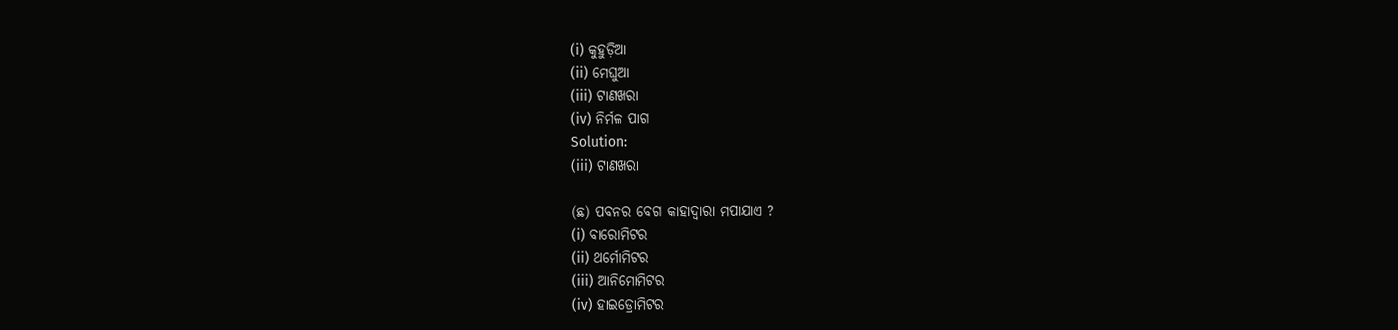(i) କୁହୁଡ଼ିଆ
(ii) ମେଘୁଆ
(iii) ଟାଣଖରା
(iv) ନିର୍ମଳ ପାଗ
Solution:
(iii) ଟାଣଖରା

(ଛ) ପବନର ବେଗ କାହାଦ୍ଵାରା ମପାଯାଏ ?
(i) ବାରୋମିଟର
(ii) ଥର୍ମୋମିଟର
(iii) ଆନିମୋମିଟର
(iv) ହାଇଡ୍ରୋମିଟର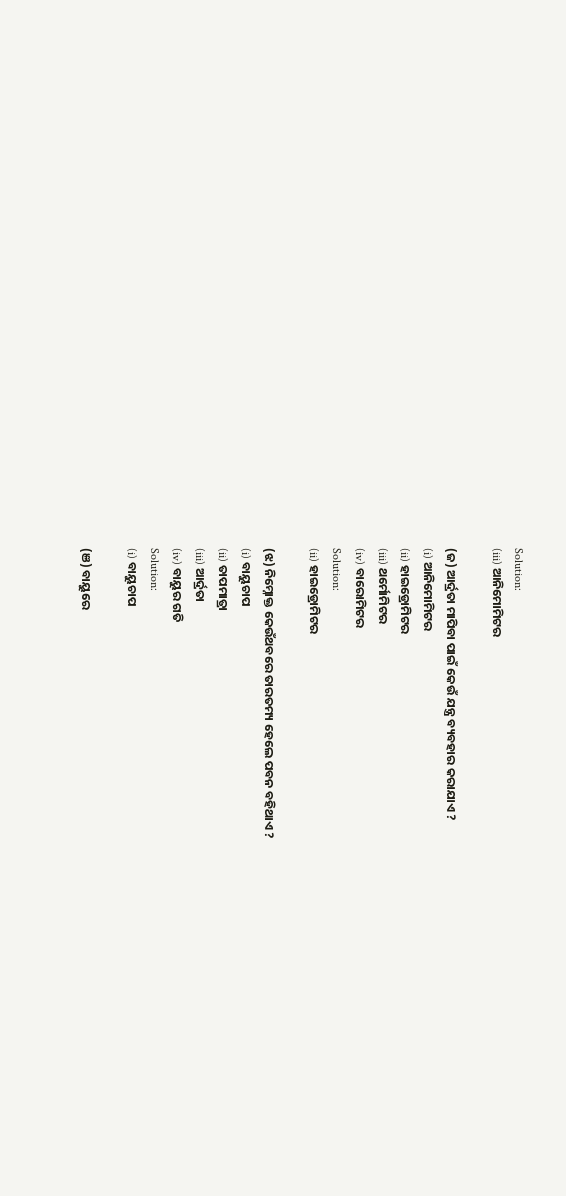Solution:
(iii) ଆନିମୋମିଟର

(ଜ) ଆର୍ଦ୍ରତା ମାପିବା ପାଇଁ କେଉଁ ଯନ୍ତ୍ର ବ୍ୟବହାର କରାଯାଏ ?
(i) ଆନିମୋମିଟର
(ii) ହାଇଡ୍ରୋମିଟର
(iii) ଥର୍ମୋମିଟର
(iv) ବାରୋମିଟର
Solution:
(ii) ହାଇଡ୍ରୋମିଟର

(ଝ) ନିମ୍ନୋକ୍ତ କେଉଁଥବରେ ତାରତମ୍ୟ ହେଲେ ପବନ ବହିଥାଏ ?
(i) ବାୟୁଚାପ
(ii) ତାପମାତ୍ରା
(iii) ଆର୍ଦ୍ରତା
(iv) ବାୟୁର ଗତି
Solution:
(i) ବାୟୁଚାପ

(ଞ) ବାୟୁରେ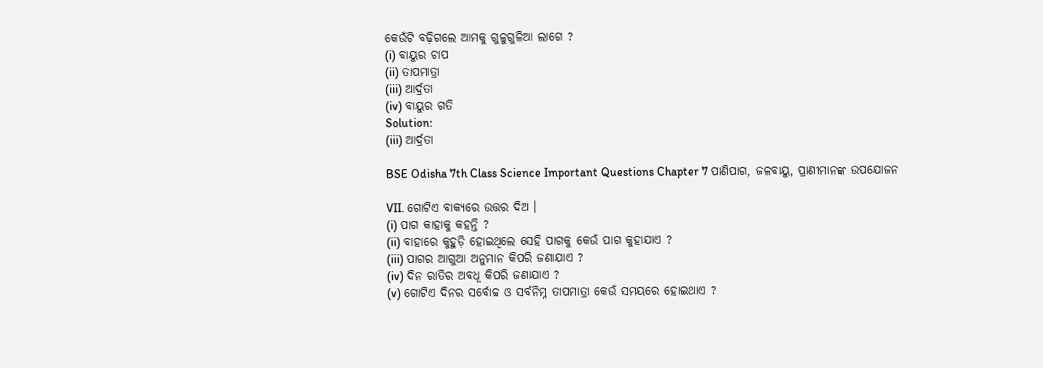କେଉଁଟି ବଢ଼ିଗଲେ ଆମକୁ ଗୁଳୁଗୁଳିଆ ଲାଗେ ?
(i) ବାୟୁର ଚାପ
(ii) ତାପମାତ୍ରା
(iii) ଆର୍ଦ୍ରତା
(iv) ବାୟୁର ଗତି
Solution:
(iii) ଆର୍ଦ୍ରତା

BSE Odisha 7th Class Science Important Questions Chapter 7 ପାଣିପାଗ, ଜଳବାୟୁ, ପ୍ରାଣୀମାନଙ୍କ ଉପଯୋଜନ

VII. ଗୋଟିଏ ବାକ୍ୟରେ ଉତ୍ତର ଦିଅ ।
(i) ପାଗ କାହାକୁ କହନ୍ତି ?
(ii) ବାହାରେ କୁହୁଡ଼ି ହୋଇଥିଲେ ସେହି ପାଗକୁ କେଉଁ ପାଗ କୁହାଯାଏ ?
(iii) ପାଗର ଆଗୁଆ ଅନୁମାନ କିପରି ଜଣାଯାଏ ?
(iv) ଦିନ ରାତିର ଅବଧୂ କିପରି ଜଣାଯାଏ ?
(v) ଗୋଟିଏ ଦିନର ସର୍ବୋଚ୍ଚ ଓ ସର୍ବନିମ୍ନ ତାପମାତ୍ରା କେଉଁ ସମୟରେ ହୋଇଥାଏ ?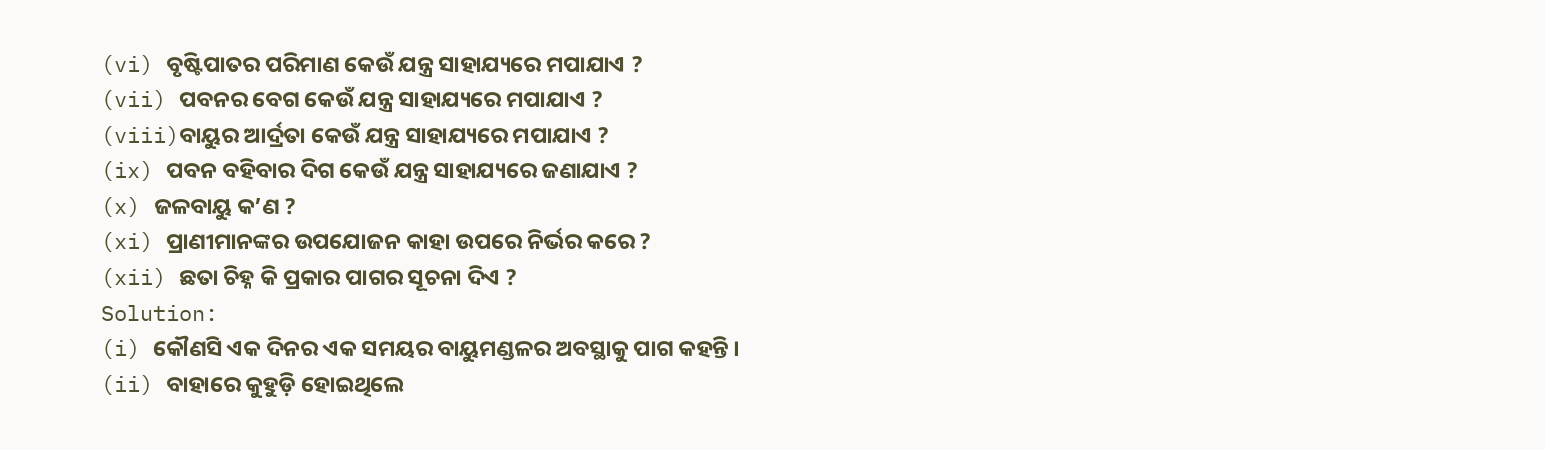(vi) ବୃଷ୍ଟିପାତର ପରିମାଣ କେଉଁ ଯନ୍ତ୍ର ସାହାଯ୍ୟରେ ମପାଯାଏ ?
(vii) ପବନର ବେଗ କେଉଁ ଯନ୍ତ୍ର ସାହାଯ୍ୟରେ ମପାଯାଏ ?
(viii)ବାୟୁର ଆର୍ଦ୍ରତା କେଉଁ ଯନ୍ତ୍ର ସାହାଯ୍ୟରେ ମପାଯାଏ ?
(ix) ପବନ ବହିବାର ଦିଗ କେଉଁ ଯନ୍ତ୍ର ସାହାଯ୍ୟରେ ଜଣାଯାଏ ?
(x) ଜଳବାୟୁ କ’ଣ ?
(xi) ପ୍ରାଣୀମାନଙ୍କର ଉପଯୋଜନ କାହା ଉପରେ ନିର୍ଭର କରେ ?
(xii) ଛତା ଚିହ୍ନ କି ପ୍ରକାର ପାଗର ସୂଚନା ଦିଏ ?
Solution:
(i) କୌଣସି ଏକ ଦିନର ଏକ ସମୟର ବାୟୁମଣ୍ଡଳର ଅବସ୍ଥାକୁ ପାଗ କହନ୍ତି ।
(ii) ବାହାରେ କୁହୁଡ଼ି ହୋଇଥିଲେ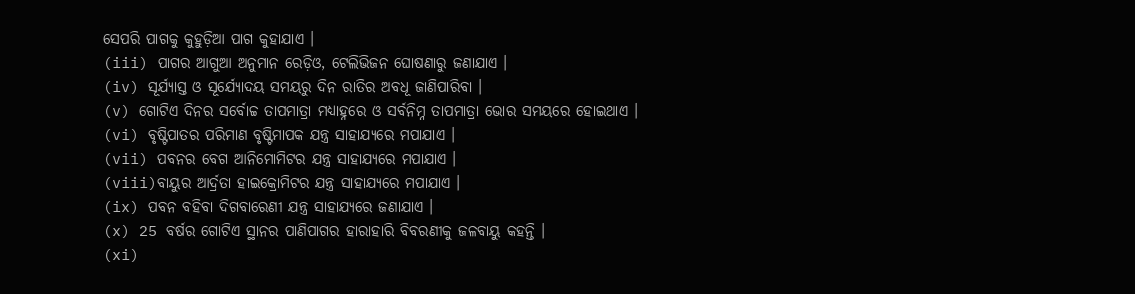ସେପରି ପାଗକୁ କୁହୁଡ଼ିଆ ପାଗ କୁହାଯାଏ ।
(iii) ପାଗର ଆଗୁଆ ଅନୁମାନ ରେଡ଼ିଓ, ଟେଲିଭିଜନ ଘୋଷଣାରୁ ଜଣାଯାଏ ।
(iv) ସୂର୍ଯ୍ୟାସ୍ତ ଓ ସୂର୍ଯ୍ୟୋଦୟ ସମୟରୁ ଦିନ ରାତିର ଅବଧୂ ଜାଣିପାରିବା ।
(v) ଗୋଟିଏ ଦିନର ସର୍ବୋଚ୍ଚ ତାପମାତ୍ରା ମଧ୍ୟାହ୍ନରେ ଓ ସର୍ବନିମ୍ନ ତାପମାତ୍ରା ଭୋର ସମୟରେ ହୋଇଥାଏ ।
(vi) ବୃଷ୍ଟିପାତର ପରିମାଣ ବୃଷ୍ଟିମାପକ ଯନ୍ତ୍ର ସାହାଯ୍ୟରେ ମପାଯାଏ ।
(vii) ପବନର ବେଗ ଆନିମୋମିଟର ଯନ୍ତ୍ର ସାହାଯ୍ୟରେ ମପାଯାଏ ।
(viii)ବାୟୁର ଆର୍ଦ୍ରତା ହାଇକ୍ରୋମିଟର ଯନ୍ତ୍ର ସାହାଯ୍ୟରେ ମପାଯାଏ ।
(ix) ପବନ ବହିବା ଦିଗବାରେଣୀ ଯନ୍ତ୍ର ସାହାଯ୍ୟରେ ଜଣାଯାଏ ।
(x) 25 ବର୍ଷର ଗୋଟିଏ ସ୍ଥାନର ପାଣିପାଗର ହାରାହାରି ବିବରଣୀକୁ ଜଳବାୟୁ କହନ୍ତି ।
(xi)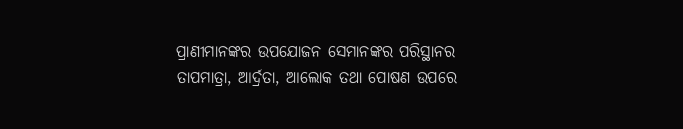ପ୍ରାଣୀମାନଙ୍କର ଉପଯୋଜନ ସେମାନଙ୍କର ପରିସ୍ଥାନର ତାପମାତ୍ରା, ଆର୍ଦ୍ରତା, ଆଲୋକ ତଥା ପୋଷଣ ଉପରେ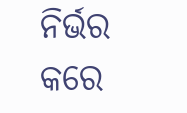ନିର୍ଭର କରେ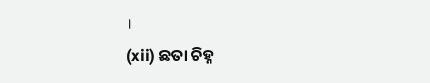।
(xii) ଛତା ଚିହ୍ନ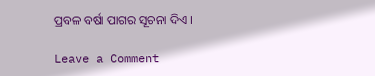ପ୍ରବଳ ବର୍ଷା ପାଗର ସୂଚନା ଦିଏ ।

Leave a Comment